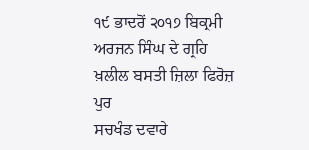੧੯ ਭਾਦਰੋਂ ੨੦੧੭ ਬਿਕ੍ਰਮੀ ਅਰਜਨ ਸਿੰਘ ਦੇ ਗ੍ਰਹਿ ਖ਼ਲੀਲ ਬਸਤੀ ਜ਼ਿਲਾ ਫਿਰੋਜ਼ ਪੁਰ
ਸਚਖੰਡ ਦਵਾਰੇ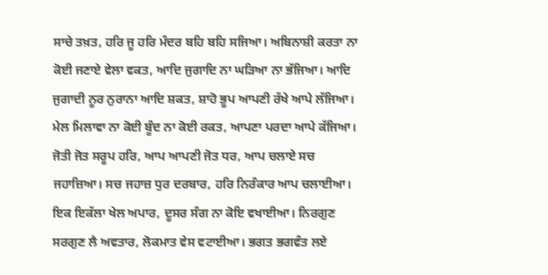ਸਾਚੇ ਤਖ਼ਤ, ਹਰਿ ਜੂ ਹਰਿ ਮੰਦਰ ਬਹਿ ਬਹਿ ਸਜਿਆ। ਅਬਿਨਾਸ਼ੀ ਕਰਤਾ ਨਾ ਕੋਈ ਜਣਾਏ ਵੇਲਾ ਵਕਤ, ਆਦਿ ਜੁਗਾਦਿ ਨਾ ਘੜਿਆ ਨਾ ਭੱਜਿਆ। ਆਦਿ ਜੁਗਾਦੀ ਨੂਰ ਨੁਰਾਨਾ ਆਦਿ ਸ਼ਕਤ, ਸ਼ਾਹੋ ਭੂਪ ਆਪਣੀ ਰੱਖੇ ਆਪੇ ਲੱਜਿਆ। ਮੇਲ ਮਿਲਾਵਾ ਨਾ ਕੋਈ ਬੂੰਦ ਨਾ ਕੋਈ ਰਕਤ, ਆਪਣਾ ਪਰਦਾ ਆਪੇ ਕੱਜਿਆ। ਜੋਤੀ ਜੋਤ ਸਰੂਪ ਹਰਿ, ਆਪ ਆਪਣੀ ਜੋਤ ਧਰ, ਆਪ ਚਲਾਏ ਸਚ ਜਹਾਜ਼ਿਆ। ਸਚ ਜਹਾਜ਼ ਧੁਰ ਦਰਬਾਰ, ਹਰਿ ਨਿਰੰਕਾਰ ਆਪ ਚਲਾਈਆ। ਇਕ ਇਕੱਲਾ ਖੇਲ ਅਪਾਰ, ਦੂਸਰ ਸੰਗ ਨਾ ਕੋਇ ਵਖਾਈਆ। ਨਿਰਗੁਣ ਸਰਗੁਣ ਲੈ ਅਵਤਾਰ, ਲੋਕਮਾਤ ਵੇਸ ਵਟਾਈਆ। ਭਗਤ ਭਗਵੰਤ ਲਏ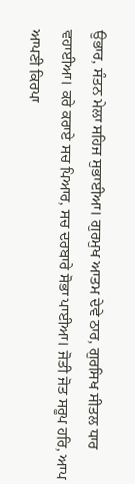ਉਭਾਰ, ਸੰਤਨ ਮੇਲਾ ਸਹਿਜ ਸੁਭਾਈਆ। ਗੁਰਮੁਖ ਆਤਮ ਦੇਵੇ ਠਾਰ, ਗੁਰਸਿਖ ਸੀਤਲ ਧਾਰ ਵਹਾਈਆ। ਕਰੇ ਕਰਾਏ ਸਚ ਪਿਆਰ, ਸਚ ਦਰਬਾਰੇ ਸੋਭਾ ਪਾਈਆ। ਜੋਤੀ ਜੋਤ ਸਰੂਪ ਹਰਿ, ਆਪ ਆਪਣੀ ਕਿਰਪਾ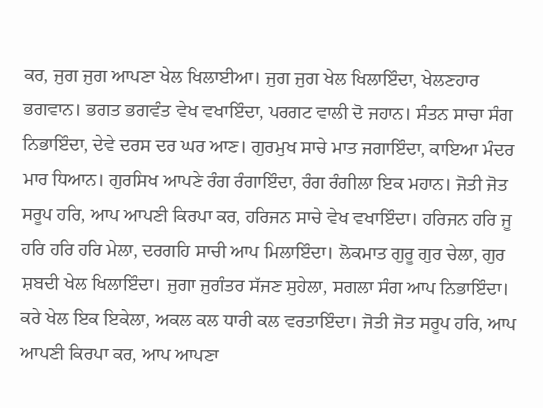ਕਰ, ਜੁਗ ਜੁਗ ਆਪਣਾ ਖੇਲ ਖਿਲਾਈਆ। ਜੁਗ ਜੁਗ ਖੇਲ ਖਿਲਾਇੰਦਾ, ਖੇਲਣਹਾਰ ਭਗਵਾਨ। ਭਗਤ ਭਗਵੰਤ ਵੇਖ ਵਖਾਇੰਦਾ, ਪਰਗਟ ਵਾਲੀ ਦੋ ਜਹਾਨ। ਸੰਤਨ ਸਾਚਾ ਸੰਗ ਨਿਭਾਇੰਦਾ, ਦੇਵੇ ਦਰਸ ਦਰ ਘਰ ਆਣ। ਗੁਰਮੁਖ ਸਾਚੇ ਮਾਤ ਜਗਾਇੰਦਾ, ਕਾਇਆ ਮੰਦਰ ਮਾਰ ਧਿਆਨ। ਗੁਰਸਿਖ ਆਪਣੇ ਰੰਗ ਰੰਗਾਇੰਦਾ, ਰੰਗ ਰੰਗੀਲਾ ਇਕ ਮਹਾਨ। ਜੋਤੀ ਜੋਤ ਸਰੂਪ ਹਰਿ, ਆਪ ਆਪਣੀ ਕਿਰਪਾ ਕਰ, ਹਰਿਜਨ ਸਾਚੇ ਵੇਖ ਵਖਾਇੰਦਾ। ਹਰਿਜਨ ਹਰਿ ਜੂ ਹਰਿ ਹਰਿ ਹਰਿ ਮੇਲਾ, ਦਰਗਹਿ ਸਾਚੀ ਆਪ ਮਿਲਾਇੰਦਾ। ਲੋਕਮਾਤ ਗੁਰੂ ਗੁਰ ਚੇਲਾ, ਗੁਰ ਸ਼ਬਦੀ ਖੇਲ ਖਿਲਾਇੰਦਾ। ਜੁਗਾ ਜੁਗੰਤਰ ਸੱਜਣ ਸੁਹੇਲਾ, ਸਗਲਾ ਸੰਗ ਆਪ ਨਿਭਾਇੰਦਾ। ਕਰੇ ਖੇਲ ਇਕ ਇਕੇਲਾ, ਅਕਲ ਕਲ ਧਾਰੀ ਕਲ ਵਰਤਾਇੰਦਾ। ਜੋਤੀ ਜੋਤ ਸਰੂਪ ਹਰਿ, ਆਪ ਆਪਣੀ ਕਿਰਪਾ ਕਰ, ਆਪ ਆਪਣਾ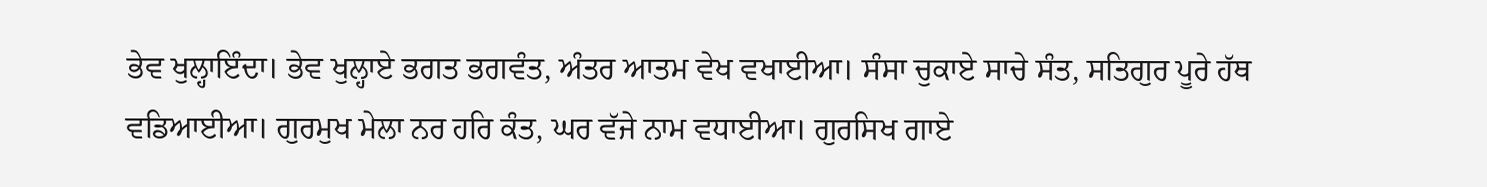ਭੇਵ ਖੁਲ੍ਹਾਇੰਦਾ। ਭੇਵ ਖੁਲ੍ਹਾਏ ਭਗਤ ਭਗਵੰਤ, ਅੰਤਰ ਆਤਮ ਵੇਖ ਵਖਾਈਆ। ਸੰਸਾ ਚੁਕਾਏ ਸਾਚੇ ਸੰਤ, ਸਤਿਗੁਰ ਪੂਰੇ ਹੱਥ ਵਡਿਆਈਆ। ਗੁਰਮੁਖ ਮੇਲਾ ਨਰ ਹਰਿ ਕੰਤ, ਘਰ ਵੱਜੇ ਨਾਮ ਵਧਾਈਆ। ਗੁਰਸਿਖ ਗਾਏ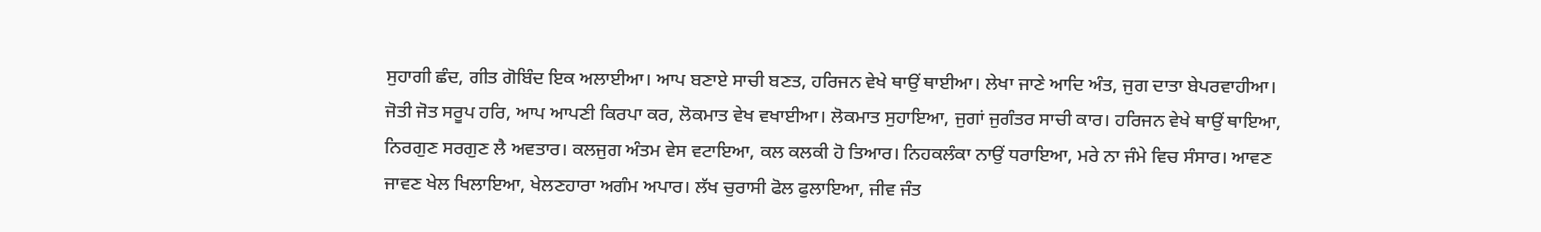ਸੁਹਾਗੀ ਛੰਦ, ਗੀਤ ਗੋਬਿੰਦ ਇਕ ਅਲਾਈਆ। ਆਪ ਬਣਾਏ ਸਾਚੀ ਬਣਤ, ਹਰਿਜਨ ਵੇਖੇ ਥਾਉਂ ਥਾਈਆ। ਲੇਖਾ ਜਾਣੇ ਆਦਿ ਅੰਤ, ਜੁਗ ਦਾਤਾ ਬੇਪਰਵਾਹੀਆ। ਜੋਤੀ ਜੋਤ ਸਰੂਪ ਹਰਿ, ਆਪ ਆਪਣੀ ਕਿਰਪਾ ਕਰ, ਲੋਕਮਾਤ ਵੇਖ ਵਖਾਈਆ। ਲੋਕਮਾਤ ਸੁਹਾਇਆ, ਜੁਗਾਂ ਜੁਗੰਤਰ ਸਾਚੀ ਕਾਰ। ਹਰਿਜਨ ਵੇਖੇ ਥਾਉਂ ਥਾਇਆ, ਨਿਰਗੁਣ ਸਰਗੁਣ ਲੈ ਅਵਤਾਰ। ਕਲਜੁਗ ਅੰਤਮ ਵੇਸ ਵਟਾਇਆ, ਕਲ ਕਲਕੀ ਹੋ ਤਿਆਰ। ਨਿਹਕਲੰਕਾ ਨਾਉਂ ਧਰਾਇਆ, ਮਰੇ ਨਾ ਜੰਮੇ ਵਿਚ ਸੰਸਾਰ। ਆਵਣ ਜਾਵਣ ਖੇਲ ਖਿਲਾਇਆ, ਖੇਲਣਹਾਰਾ ਅਗੰਮ ਅਪਾਰ। ਲੱਖ ਚੁਰਾਸੀ ਫੋਲ ਫੁਲਾਇਆ, ਜੀਵ ਜੰਤ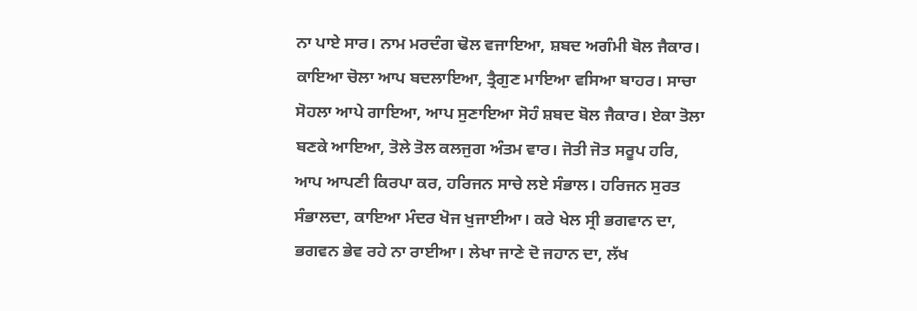ਨਾ ਪਾਏ ਸਾਰ। ਨਾਮ ਮਰਦੰਗ ਢੋਲ ਵਜਾਇਆ, ਸ਼ਬਦ ਅਗੰਮੀ ਬੋਲ ਜੈਕਾਰ। ਕਾਇਆ ਚੋਲਾ ਆਪ ਬਦਲਾਇਆ, ਤ੍ਰੈਗੁਣ ਮਾਇਆ ਵਸਿਆ ਬਾਹਰ। ਸਾਚਾ ਸੋਹਲਾ ਆਪੇ ਗਾਇਆ, ਆਪ ਸੁਣਾਇਆ ਸੋਹੰ ਸ਼ਬਦ ਬੋਲ ਜੈਕਾਰ। ਏਕਾ ਤੋਲਾ ਬਣਕੇ ਆਇਆ, ਤੋਲੇ ਤੋਲ ਕਲਜੁਗ ਅੰਤਮ ਵਾਰ। ਜੋਤੀ ਜੋਤ ਸਰੂਪ ਹਰਿ, ਆਪ ਆਪਣੀ ਕਿਰਪਾ ਕਰ, ਹਰਿਜਨ ਸਾਚੇ ਲਏ ਸੰਭਾਲ। ਹਰਿਜਨ ਸੁਰਤ ਸੰਭਾਲਦਾ, ਕਾਇਆ ਮੰਦਰ ਖੋਜ ਖੁਜਾਈਆ। ਕਰੇ ਖੇਲ ਸ੍ਰੀ ਭਗਵਾਨ ਦਾ, ਭਗਵਨ ਭੇਵ ਰਹੇ ਨਾ ਰਾਈਆ। ਲੇਖਾ ਜਾਣੇ ਦੋ ਜਹਾਨ ਦਾ, ਲੱਖ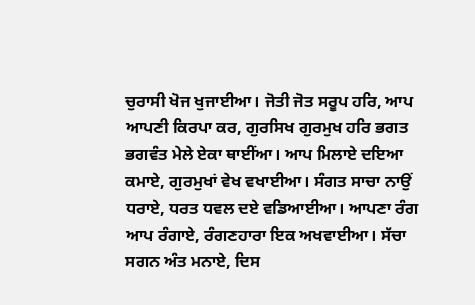ਚੁਰਾਸੀ ਖੋਜ ਖੁਜਾਈਆ। ਜੋਤੀ ਜੋਤ ਸਰੂਪ ਹਰਿ, ਆਪ ਆਪਣੀ ਕਿਰਪਾ ਕਰ, ਗੁਰਸਿਖ ਗੁਰਮੁਖ ਹਰਿ ਭਗਤ ਭਗਵੰਤ ਮੇਲੇ ਏਕਾ ਥਾਈਂਆ। ਆਪ ਮਿਲਾਏ ਦਇਆ ਕਮਾਏ, ਗੁਰਮੁਖਾਂ ਵੇਖ ਵਖਾਈਆ। ਸੰਗਤ ਸਾਚਾ ਨਾਉਂ ਧਰਾਏ, ਧਰਤ ਧਵਲ ਦਏ ਵਡਿਆਈਆ। ਆਪਣਾ ਰੰਗ ਆਪ ਰੰਗਾਏ, ਰੰਗਣਹਾਰਾ ਇਕ ਅਖਵਾਈਆ। ਸੱਚਾ ਸਗਨ ਅੰਤ ਮਨਾਏ, ਦਿਸ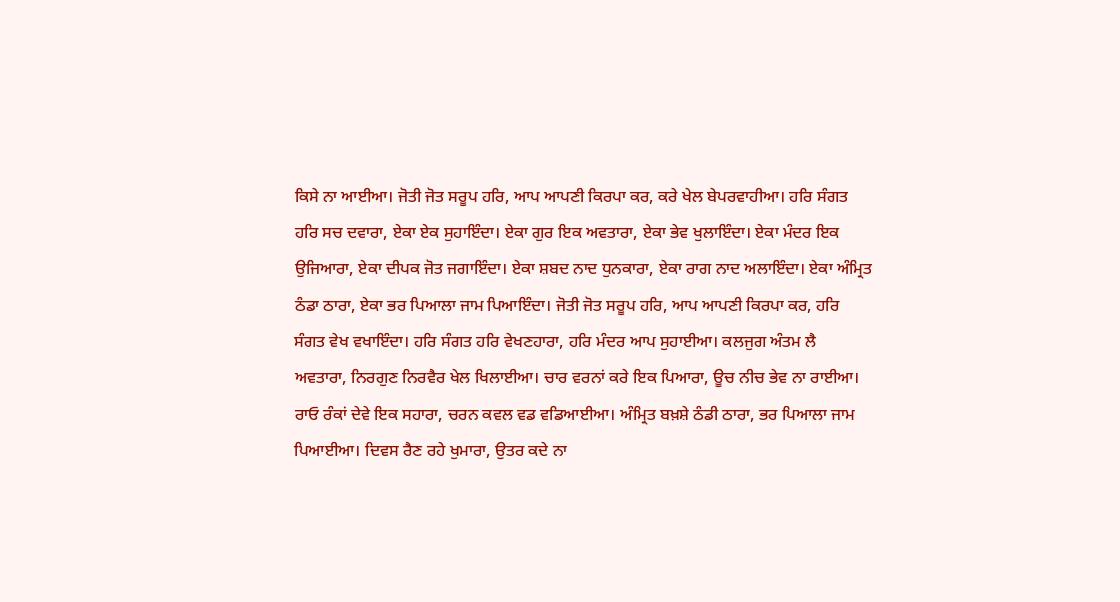ਕਿਸੇ ਨਾ ਆਈਆ। ਜੋਤੀ ਜੋਤ ਸਰੂਪ ਹਰਿ, ਆਪ ਆਪਣੀ ਕਿਰਪਾ ਕਰ, ਕਰੇ ਖੇਲ ਬੇਪਰਵਾਹੀਆ। ਹਰਿ ਸੰਗਤ ਹਰਿ ਸਚ ਦਵਾਰਾ, ਏਕਾ ਏਕ ਸੁਹਾਇੰਦਾ। ਏਕਾ ਗੁਰ ਇਕ ਅਵਤਾਰਾ, ਏਕਾ ਭੇਵ ਖੁਲਾਇੰਦਾ। ਏਕਾ ਮੰਦਰ ਇਕ ਉਜਿਆਰਾ, ਏਕਾ ਦੀਪਕ ਜੋਤ ਜਗਾਇੰਦਾ। ਏਕਾ ਸ਼ਬਦ ਨਾਦ ਧੁਨਕਾਰਾ, ਏਕਾ ਰਾਗ ਨਾਦ ਅਲਾਇੰਦਾ। ਏਕਾ ਅੰਮ੍ਰਿਤ ਠੰਡਾ ਠਾਰਾ, ਏਕਾ ਭਰ ਪਿਆਲਾ ਜਾਮ ਪਿਆਇੰਦਾ। ਜੋਤੀ ਜੋਤ ਸਰੂਪ ਹਰਿ, ਆਪ ਆਪਣੀ ਕਿਰਪਾ ਕਰ, ਹਰਿ ਸੰਗਤ ਵੇਖ ਵਖਾਇੰਦਾ। ਹਰਿ ਸੰਗਤ ਹਰਿ ਵੇਖਣਹਾਰਾ, ਹਰਿ ਮੰਦਰ ਆਪ ਸੁਹਾਈਆ। ਕਲਜੁਗ ਅੰਤਮ ਲੈ ਅਵਤਾਰਾ, ਨਿਰਗੁਣ ਨਿਰਵੈਰ ਖੇਲ ਖਿਲਾਈਆ। ਚਾਰ ਵਰਨਾਂ ਕਰੇ ਇਕ ਪਿਆਰਾ, ਊਚ ਨੀਚ ਭੇਵ ਨਾ ਰਾਈਆ। ਰਾਓ ਰੰਕਾਂ ਦੇਵੇ ਇਕ ਸਹਾਰਾ, ਚਰਨ ਕਵਲ ਵਡ ਵਡਿਆਈਆ। ਅੰਮ੍ਰਿਤ ਬਖ਼ਸ਼ੇ ਠੰਡੀ ਠਾਰਾ, ਭਰ ਪਿਆਲਾ ਜਾਮ ਪਿਆਈਆ। ਦਿਵਸ ਰੈਣ ਰਹੇ ਖੁਮਾਰਾ, ਉਤਰ ਕਦੇ ਨਾ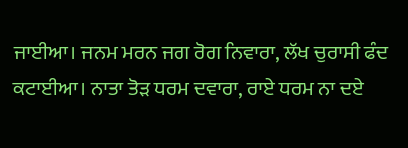ਜਾਈਆ। ਜਨਮ ਮਰਨ ਜਗ ਰੋਗ ਨਿਵਾਰਾ, ਲੱਖ ਚੁਰਾਸੀ ਫੰਦ ਕਟਾਈਆ। ਨਾਤਾ ਤੋੜ ਧਰਮ ਦਵਾਰਾ, ਰਾਏ ਧਰਮ ਨਾ ਦਏ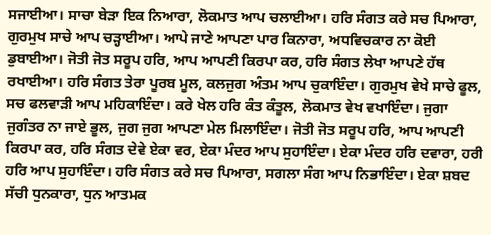ਸਜਾਈਆ। ਸਾਚਾ ਬੇੜਾ ਇਕ ਨਿਆਰਾ, ਲੋਕਮਾਤ ਆਪ ਚਲਾਈਆ। ਹਰਿ ਸੰਗਤ ਕਰੇ ਸਚ ਪਿਆਰਾ, ਗੁਰਮੁਖ ਸਾਚੇ ਆਪ ਚੜ੍ਹਾਈਆ। ਆਪੇ ਜਾਣੇ ਆਪਣਾ ਪਾਰ ਕਿਨਾਰਾ, ਅਧਵਿਚਕਾਰ ਨਾ ਕੋਈ ਡੁਬਾਈਆ। ਜੋਤੀ ਜੋਤ ਸਰੂਪ ਹਰਿ, ਆਪ ਆਪਣੀ ਕਿਰਪਾ ਕਰ, ਹਰਿ ਸੰਗਤ ਲੇਖਾ ਆਪਣੇ ਹੱਥ ਰਖਾਈਆ। ਹਰਿ ਸੰਗਤ ਤੇਰਾ ਪੂਰਬ ਮੂਲ, ਕਲਜੁਗ ਅੰਤਮ ਆਪ ਚੁਕਾਇੰਦਾ। ਗੁਰਮੁਖ ਵੇਖੇ ਸਾਚੇ ਫੂਲ, ਸਚ ਫਲਵਾੜੀ ਆਪ ਮਹਿਕਾਇੰਦਾ। ਕਰੇ ਖੇਲ ਹਰਿ ਕੰਤ ਕੰਤੂਲ, ਲੋਕਮਾਤ ਵੇਖ ਵਖਾਇੰਦਾ। ਜੁਗਾ ਜੁਗੰਤਰ ਨਾ ਜਾਏ ਭੂਲ, ਜੁਗ ਜੁਗ ਆਪਣਾ ਮੇਲ ਮਿਲਾਇੰਦਾ। ਜੋਤੀ ਜੋਤ ਸਰੂਪ ਹਰਿ, ਆਪ ਆਪਣੀ ਕਿਰਪਾ ਕਰ, ਹਰਿ ਸੰਗਤ ਦੇਵੇ ਏਕਾ ਵਰ, ਏਕਾ ਮੰਦਰ ਆਪ ਸੁਹਾਇੰਦਾ। ਏਕਾ ਮੰਦਰ ਹਰਿ ਦਵਾਰਾ, ਹਰੀ ਹਰਿ ਆਪ ਸੁਹਾਇੰਦਾ। ਹਰਿ ਸੰਗਤ ਕਰੇ ਸਚ ਪਿਆਰਾ, ਸਗਲਾ ਸੰਗ ਆਪ ਨਿਭਾਇੰਦਾ। ਏਕਾ ਸ਼ਬਦ ਸੱਚੀ ਧੁਨਕਾਰਾ, ਧੁਨ ਆਤਮਕ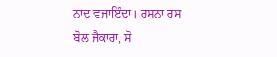ਨਾਦ ਵਜਾਇੰਦਾ। ਰਸਨਾ ਰਸ ਬੋਲ ਜੈਕਾਰਾ, ਸੋ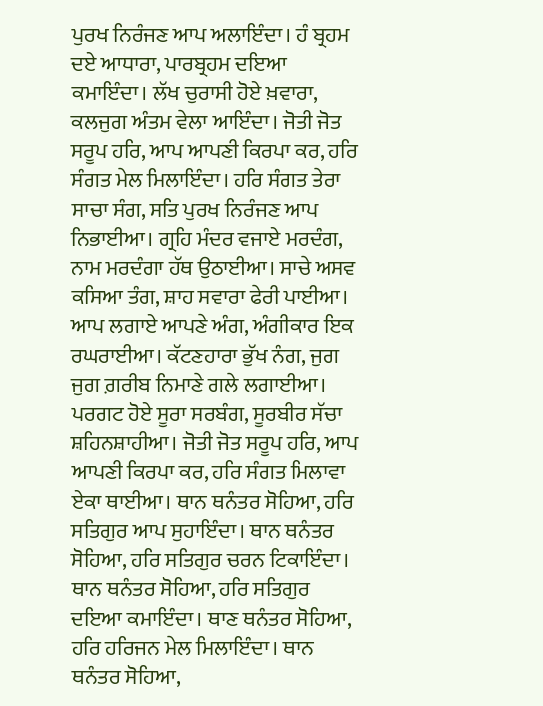ਪੁਰਖ ਨਿਰੰਜਣ ਆਪ ਅਲਾਇੰਦਾ। ਹੰ ਬ੍ਰਹਮ ਦਏ ਆਧਾਰਾ, ਪਾਰਬ੍ਰਹਮ ਦਇਆ ਕਮਾਇੰਦਾ। ਲੱਖ ਚੁਰਾਸੀ ਹੋਏ ਖ਼ਵਾਰਾ, ਕਲਜੁਗ ਅੰਤਮ ਵੇਲਾ ਆਇੰਦਾ। ਜੋਤੀ ਜੋਤ ਸਰੂਪ ਹਰਿ, ਆਪ ਆਪਣੀ ਕਿਰਪਾ ਕਰ, ਹਰਿ ਸੰਗਤ ਮੇਲ ਮਿਲਾਇੰਦਾ। ਹਰਿ ਸੰਗਤ ਤੇਰਾ ਸਾਚਾ ਸੰਗ, ਸਤਿ ਪੁਰਖ ਨਿਰੰਜਣ ਆਪ ਨਿਭਾਈਆ। ਗ੍ਰਹਿ ਮੰਦਰ ਵਜਾਏ ਮਰਦੰਗ, ਨਾਮ ਮਰਦੰਗਾ ਹੱਥ ਉਠਾਈਆ। ਸਾਚੇ ਅਸਵ ਕਸਿਆ ਤੰਗ, ਸ਼ਾਹ ਸਵਾਰਾ ਫੇਰੀ ਪਾਈਆ। ਆਪ ਲਗਾਏ ਆਪਣੇ ਅੰਗ, ਅੰਗੀਕਾਰ ਇਕ ਰਘਰਾਈਆ। ਕੱਟਣਹਾਰਾ ਭੁੱਖ ਨੰਗ, ਜੁਗ ਜੁਗ ਗ਼ਰੀਬ ਨਿਮਾਣੇ ਗਲੇ ਲਗਾਈਆ। ਪਰਗਟ ਹੋਏ ਸੂਰਾ ਸਰਬੰਗ, ਸੂਰਬੀਰ ਸੱਚਾ ਸ਼ਹਿਨਸ਼ਾਹੀਆ। ਜੋਤੀ ਜੋਤ ਸਰੂਪ ਹਰਿ, ਆਪ ਆਪਣੀ ਕਿਰਪਾ ਕਰ, ਹਰਿ ਸੰਗਤ ਮਿਲਾਵਾ ਏਕਾ ਥਾਈਆ। ਥਾਨ ਥਨੰਤਰ ਸੋਹਿਆ, ਹਰਿ ਸਤਿਗੁਰ ਆਪ ਸੁਹਾਇੰਦਾ। ਥਾਨ ਥਨੰਤਰ ਸੋਹਿਆ, ਹਰਿ ਸਤਿਗੁਰ ਚਰਨ ਟਿਕਾਇੰਦਾ। ਥਾਨ ਥਨੰਤਰ ਸੋਹਿਆ, ਹਰਿ ਸਤਿਗੁਰ ਦਇਆ ਕਮਾਇੰਦਾ। ਥਾਣ ਥਨੰਤਰ ਸੋਹਿਆ, ਹਰਿ ਹਰਿਜਨ ਮੇਲ ਮਿਲਾਇੰਦਾ। ਥਾਨ ਥਨੰਤਰ ਸੋਹਿਆ,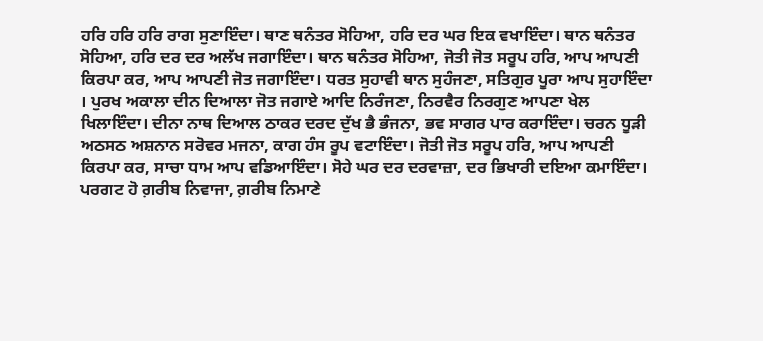ਹਰਿ ਹਰਿ ਹਰਿ ਰਾਗ ਸੁਣਾਇੰਦਾ। ਥਾਣ ਥਨੰਤਰ ਸੋਹਿਆ, ਹਰਿ ਦਰ ਘਰ ਇਕ ਵਖਾਇੰਦਾ। ਥਾਨ ਥਨੰਤਰ ਸੋਹਿਆ, ਹਰਿ ਦਰ ਦਰ ਅਲੱਖ ਜਗਾਇੰਦਾ। ਥਾਨ ਥਨੰਤਰ ਸੋਹਿਆ, ਜੋਤੀ ਜੋਤ ਸਰੂਪ ਹਰਿ, ਆਪ ਆਪਣੀ ਕਿਰਪਾ ਕਰ, ਆਪ ਆਪਣੀ ਜੋਤ ਜਗਾਇੰਦਾ। ਧਰਤ ਸੁਹਾਵੀ ਥਾਨ ਸੁਹੰਜਣਾ, ਸਤਿਗੁਰ ਪੂਰਾ ਆਪ ਸੁਹਾਇੰਦਾ । ਪੁਰਖ ਅਕਾਲਾ ਦੀਨ ਦਿਆਲਾ ਜੋਤ ਜਗਾਏ ਆਦਿ ਨਿਰੰਜਣਾ, ਨਿਰਵੈਰ ਨਿਰਗੁਣ ਆਪਣਾ ਖੇਲ ਖਿਲਾਇੰਦਾ। ਦੀਨਾ ਨਾਥ ਦਿਆਲ ਠਾਕਰ ਦਰਦ ਦੁੱਖ ਭੈ ਭੰਜਨਾ, ਭਵ ਸਾਗਰ ਪਾਰ ਕਰਾਇੰਦਾ। ਚਰਨ ਧੂੜੀ ਅਠਸਠ ਅਸ਼ਨਾਨ ਸਰੋਵਰ ਮਜਨਾ, ਕਾਗ ਹੰਸ ਰੂਪ ਵਟਾਇੰਦਾ। ਜੋਤੀ ਜੋਤ ਸਰੂਪ ਹਰਿ, ਆਪ ਆਪਣੀ ਕਿਰਪਾ ਕਰ, ਸਾਚਾ ਧਾਮ ਆਪ ਵਡਿਆਇੰਦਾ। ਸੋਹੇ ਘਰ ਦਰ ਦਰਵਾਜ਼ਾ, ਦਰ ਭਿਖਾਰੀ ਦਇਆ ਕਮਾਇੰਦਾ। ਪਰਗਟ ਹੋ ਗ਼ਰੀਬ ਨਿਵਾਜਾ, ਗ਼ਰੀਬ ਨਿਮਾਣੇ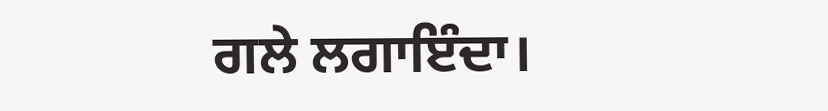ਗਲੇ ਲਗਾਇੰਦਾ।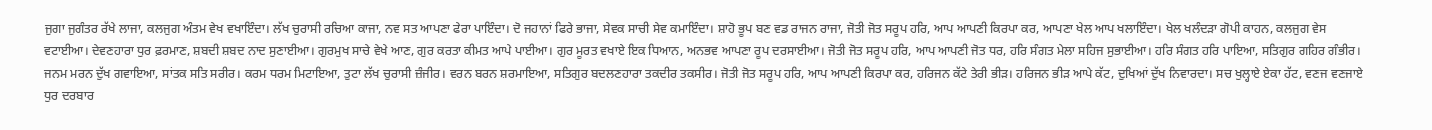ਜੁਗਾ ਜੁਗੰਤਰ ਰੱਖੇ ਲਾਜਾ, ਕਲਜੁਗ ਅੰਤਮ ਵੇਖ ਵਖਾਇੰਦਾ। ਲੱਖ ਚੁਰਾਸੀ ਰਚਿਆ ਕਾਜਾ, ਨਵ ਸਤ ਆਪਣਾ ਫੇਰਾ ਪਾਇੰਦਾ। ਦੋ ਜਹਾਨਾਂ ਫਿਰੇ ਭਾਜਾ, ਸੇਵਕ ਸਾਚੀ ਸੇਵ ਕਮਾਇੰਦਾ। ਸ਼ਾਹੋ ਭੂਪ ਬਣ ਵਡ ਰਾਜਨ ਰਾਜਾ, ਜੋਤੀ ਜੋਤ ਸਰੂਪ ਹਰਿ, ਆਪ ਆਪਣੀ ਕਿਰਪਾ ਕਰ, ਆਪਣਾ ਖੇਲ ਆਪ ਖਲਾਇੰਦਾ। ਖੇਲ ਖਲੰਦੜਾ ਗੋਪੀ ਕਾਹਨ, ਕਲਜੁਗ ਵੇਸ ਵਟਾਈਆ। ਦੇਵਣਹਾਰਾ ਧੁਰ ਫ਼ਰਮਾਣ, ਸ਼ਬਦੀ ਸ਼ਬਦ ਨਾਦ ਸੁਣਾਈਆ। ਗੁਰਮੁਖ ਸਾਚੇ ਵੇਖੇ ਆਣ, ਗੁਰ ਕਰਤਾ ਕੀਮਤ ਆਪੇ ਪਾਈਆ। ਗੁਰ ਮੂਰਤ ਵਖਾਏ ਇਕ ਧਿਆਨ, ਅਨਭਵ ਆਪਣਾ ਰੂਪ ਦਰਸਾਈਆ। ਜੋਤੀ ਜੋਤ ਸਰੂਪ ਹਰਿ, ਆਪ ਆਪਣੀ ਜੋਤ ਧਰ, ਹਰਿ ਸੰਗਤ ਮੇਲਾ ਸਹਿਜ ਸੁਭਾਈਆ। ਹਰਿ ਸੰਗਤ ਹਰਿ ਪਾਇਆ, ਸਤਿਗੁਰ ਗਹਿਰ ਗੰਭੀਰ। ਜਨਮ ਮਰਨ ਦੁੱਖ ਗਵਾਇਆ, ਸਾਂਤਕ ਸਤਿ ਸਰੀਰ। ਕਰਮ ਧਰਮ ਮਿਟਾਇਆ, ਤੁਟਾ ਲੱਖ ਚੁਰਾਸੀ ਜ਼ੰਜੀਰ। ਵਰਨ ਬਰਨ ਸ਼ਰਮਾਇਆ, ਸਤਿਗੁਰ ਬਦਲਣਹਾਰਾ ਤਕਦੀਰ ਤਕਸੀਰ। ਜੋਤੀ ਜੋਤ ਸਰੂਪ ਹਰਿ, ਆਪ ਆਪਣੀ ਕਿਰਪਾ ਕਰ, ਹਰਿਜਨ ਕੱਟੇ ਤੇਰੀ ਭੀੜ। ਹਰਿਜਨ ਭੀੜ ਆਪੇ ਕੱਟ, ਦੁਖਿਆਂ ਦੁੱਖ ਨਿਵਾਰਦਾ। ਸਚ ਖੁਲ੍ਹਾਏ ਏਕਾ ਹੱਟ, ਵਣਜ ਵਣਜਾਏ ਧੁਰ ਦਰਬਾਰ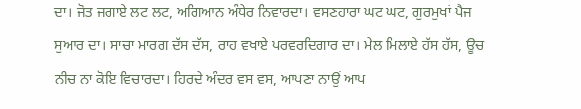ਦਾ। ਜੋਤ ਜਗਾਏ ਲਟ ਲਟ, ਅਗਿਆਨ ਅੰਧੇਰ ਨਿਵਾਰਦਾ। ਵਸਣਹਾਰਾ ਘਟ ਘਟ, ਗੁਰਮੁਖਾਂ ਪੈਜ ਸੁਆਰ ਦਾ। ਸਾਚਾ ਮਾਰਗ ਦੱਸ ਦੱਸ, ਰਾਹ ਵਖਾਏ ਪਰਵਰਦਿਗਾਰ ਦਾ। ਮੇਲ ਮਿਲਾਏ ਹੱਸ ਹੱਸ, ਊਚ ਨੀਚ ਨਾ ਕੋਇ ਵਿਚਾਰਦਾ। ਹਿਰਦੇ ਅੰਦਰ ਵਸ ਵਸ, ਆਪਣਾ ਨਾਉਂ ਆਪ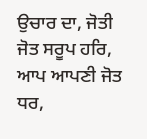ਉਚਾਰ ਦਾ, ਜੋਤੀ ਜੋਤ ਸਰੂਪ ਹਰਿ, ਆਪ ਆਪਣੀ ਜੋਤ ਧਰ,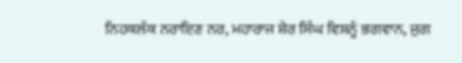ਨਿਹਕਲੰਕ ਨਰਾਇਣ ਨਰ, ਮਹਾਰਾਜ ਸ਼ੇਰ ਸਿੰਘ ਵਿਸ਼ਨੂੰ ਭਗਵਾਨ, ਜੁਗ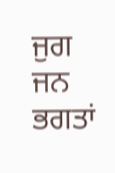ਜੁਗ ਜਨ ਭਗਤਾਂ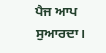ਪੈਜ ਆਪ ਸੁਆਰਦਾ।